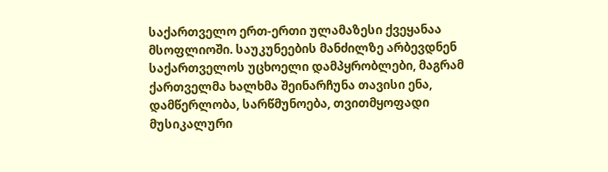საქართველო ერთ-ერთი ულამაზესი ქვეყანაა მსოფლიოში. საუკუნეების მანძილზე არბევდნენ საქართველოს უცხოელი დამპყრობლები, მაგრამ ქართველმა ხალხმა შეინარჩუნა თავისი ენა, დამწერლობა, სარწმუნოება, თვითმყოფადი მუსიკალური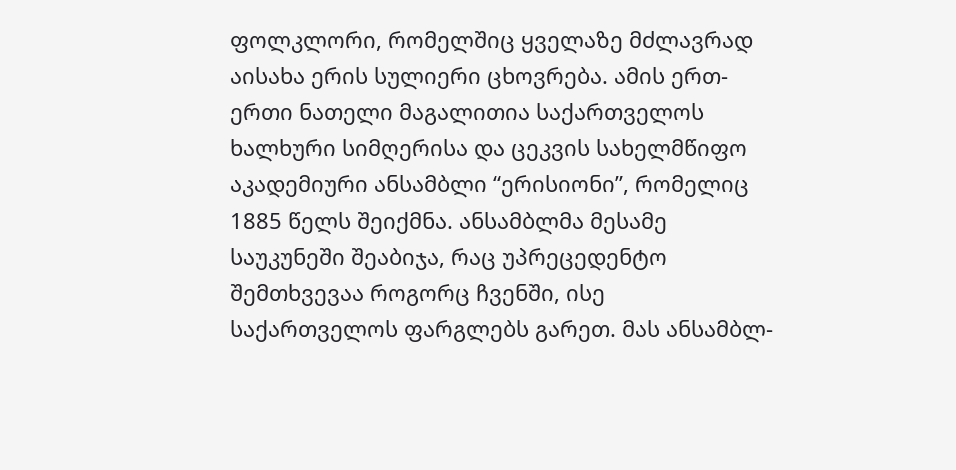ფოლკლორი, რომელშიც ყველაზე მძლავრად აისახა ერის სულიერი ცხოვრება. ამის ერთ-ერთი ნათელი მაგალითია საქართველოს ხალხური სიმღერისა და ცეკვის სახელმწიფო აკადემიური ანსამბლი “ერისიონი”, რომელიც 1885 წელს შეიქმნა. ანსამბლმა მესამე საუკუნეში შეაბიჯა, რაც უპრეცედენტო შემთხვევაა როგორც ჩვენში, ისე საქართველოს ფარგლებს გარეთ. მას ანსამბლ-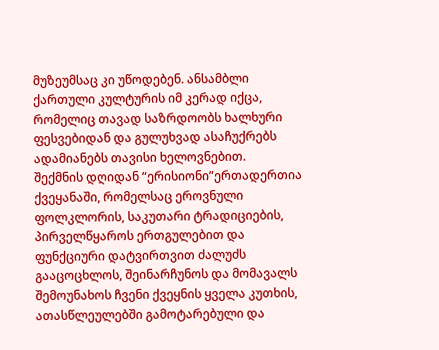მუზეუმსაც კი უწოდებენ. ანსამბლი ქართული კულტურის იმ კერად იქცა, რომელიც თავად საზრდოობს ხალხური ფესვებიდან და გულუხვად ასაჩუქრებს ადამიანებს თავისი ხელოვნებით.
შექმნის დღიდან “ერისიონი”ერთადერთია ქვეყანაში, რომელსაც ეროვნული ფოლკლორის, საკუთარი ტრადიციების, პირველწყაროს ერთგულებით და ფუნქციური დატვირთვით ძალუძს გააცოცხლოს, შეინარჩუნოს და მომავალს შემოუნახოს ჩვენი ქვეყნის ყველა კუთხის, ათასწლეულებში გამოტარებული და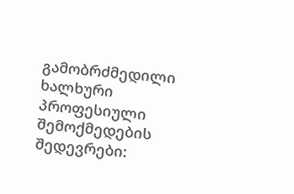გამობრძმედილი ხალხური პროფესიული შემოქმედების შედევრები: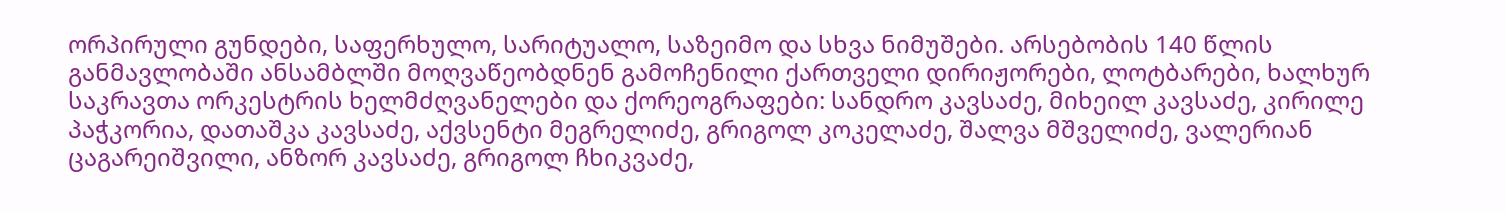ორპირული გუნდები, საფერხულო, სარიტუალო, საზეიმო და სხვა ნიმუშები. არსებობის 140 წლის განმავლობაში ანსამბლში მოღვაწეობდნენ გამოჩენილი ქართველი დირიჟორები, ლოტბარები, ხალხურ საკრავთა ორკესტრის ხელმძღვანელები და ქორეოგრაფები: სანდრო კავსაძე, მიხეილ კავსაძე, კირილე პაჭკორია, დათაშკა კავსაძე, აქვსენტი მეგრელიძე, გრიგოლ კოკელაძე, შალვა მშველიძე, ვალერიან ცაგარეიშვილი, ანზორ კავსაძე, გრიგოლ ჩხიკვაძე,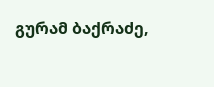გურამ ბაქრაძე,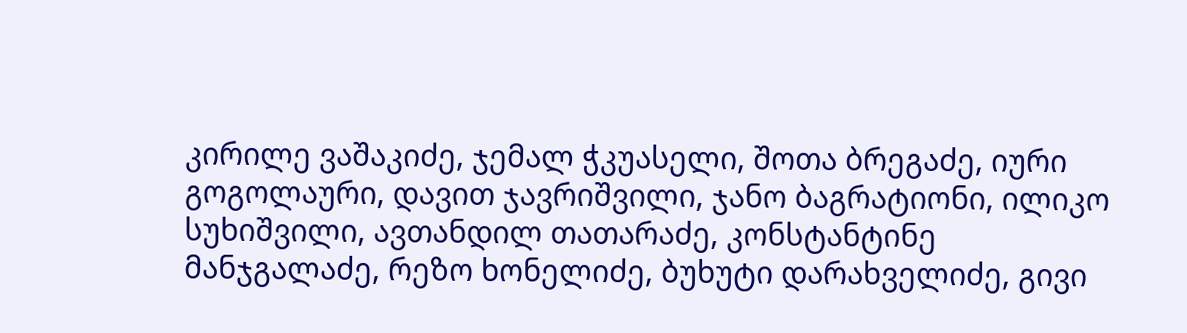კირილე ვაშაკიძე, ჯემალ ჭკუასელი, შოთა ბრეგაძე, იური გოგოლაური, დავით ჯავრიშვილი, ჯანო ბაგრატიონი, ილიკო სუხიშვილი, ავთანდილ თათარაძე, კონსტანტინე მანჯგალაძე, რეზო ხონელიძე, ბუხუტი დარახველიძე, გივი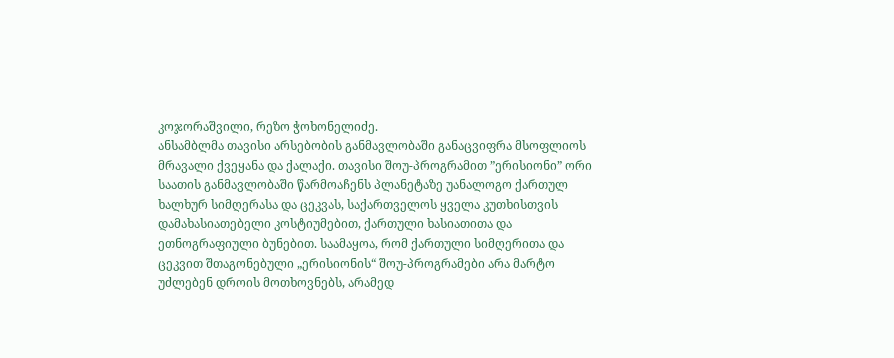კოჯორაშვილი, რეზო ჭოხონელიძე.
ანსამბლმა თავისი არსებობის განმავლობაში განაცვიფრა მსოფლიოს მრავალი ქვეყანა და ქალაქი. თავისი შოუ-პროგრამით ”ერისიონი” ორი საათის განმავლობაში წარმოაჩენს პლანეტაზე უანალოგო ქართულ ხალხურ სიმღერასა და ცეკვას, საქართველოს ყველა კუთხისთვის დამახასიათებელი კოსტიუმებით, ქართული ხასიათითა და ეთნოგრაფიული ბუნებით. საამაყოა, რომ ქართული სიმღერითა და ცეკვით შთაგონებული „ერისიონის“ შოუ-პროგრამები არა მარტო უძლებენ დროის მოთხოვნებს, არამედ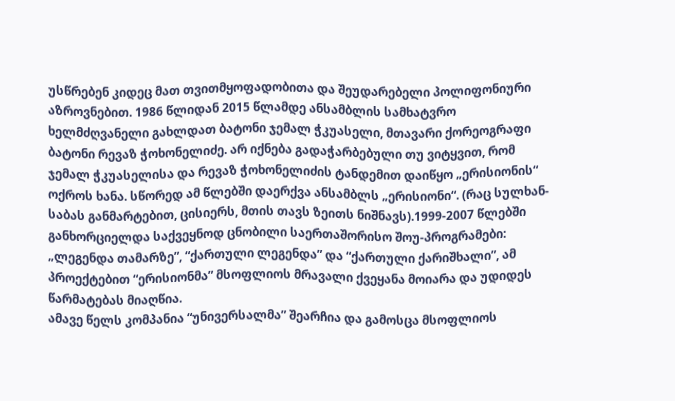უსწრებენ კიდეც მათ თვითმყოფადობითა და შეუდარებელი პოლიფონიური აზროვნებით. 1986 წლიდან 2015 წლამდე ანსამბლის სამხატვრო ხელმძღვანელი გახლდათ ბატონი ჯემალ ჭკუასელი, მთავარი ქორეოგრაფი ბატონი რევაზ ჭოხონელიძე. არ იქნება გადაჭარბებული თუ ვიტყვით, რომ ჯემალ ჭკუასელისა და რევაზ ჭოხონელიძის ტანდემით დაიწყო „ერისიონის“ ოქროს ხანა. სწორედ ამ წლებში დაერქვა ანსამბლს „ერისიონი“. (რაც სულხან-საბას განმარტებით, ცისიერს, მთის თავს ზეითს ნიშნავს).1999-2007 წლებში განხორციელდა საქვეყნოდ ცნობილი საერთაშორისო შოუ-პროგრამები: „ლეგენდა თამარზე”, “ქართული ლეგენდა” და “ქართული ქარიშხალი”, ამ პროექტებით “ერისიონმა” მსოფლიოს მრავალი ქვეყანა მოიარა და უდიდეს წარმატებას მიაღწია.
ამავე წელს კომპანია “უნივერსალმა” შეარჩია და გამოსცა მსოფლიოს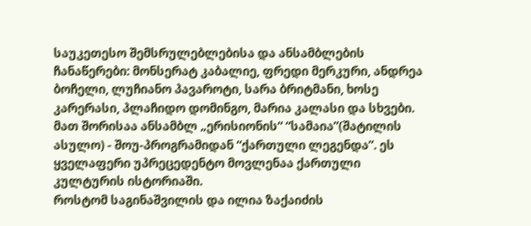საუკეთესო შემსრულებლებისა და ანსამბლების ჩანაწერები: მონსერატ კაბალიე, ფრედი მერკური, ანდრეა ბოჩელი, ლუჩიანო პავაროტი, სარა ბრიტმანი, ხოსე კარერასი, პლაჩიდო დომინგო, მარია კალასი და სხვები. მათ შორისაა ანსამბლ „ერისიონის“ “სამაია”(შატილის ასულო) - შოუ-პროგრამიდან “ქართული ლეგენდა”. ეს ყველაფერი უპრეცედენტო მოვლენაა ქართული კულტურის ისტორიაში.
როსტომ საგინაშვილის და ილია ზაქაიძის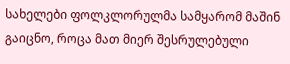სახელები ფოლკლორულმა სამყარომ მაშინ გაიცნო, როცა მათ მიერ შესრულებული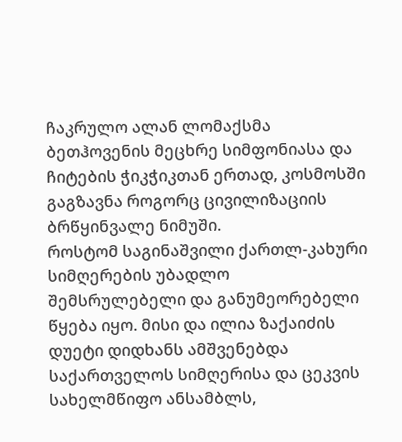ჩაკრულო ალან ლომაქსმა ბეთჰოვენის მეცხრე სიმფონიასა და ჩიტების ჭიკჭიკთან ერთად, კოსმოსში გაგზავნა როგორც ცივილიზაციის ბრწყინვალე ნიმუში.
როსტომ საგინაშვილი ქართლ-კახური სიმღერების უბადლო შემსრულებელი და განუმეორებელი წყება იყო. მისი და ილია ზაქაიძის დუეტი დიდხანს ამშვენებდა საქართველოს სიმღერისა და ცეკვის სახელმწიფო ანსამბლს,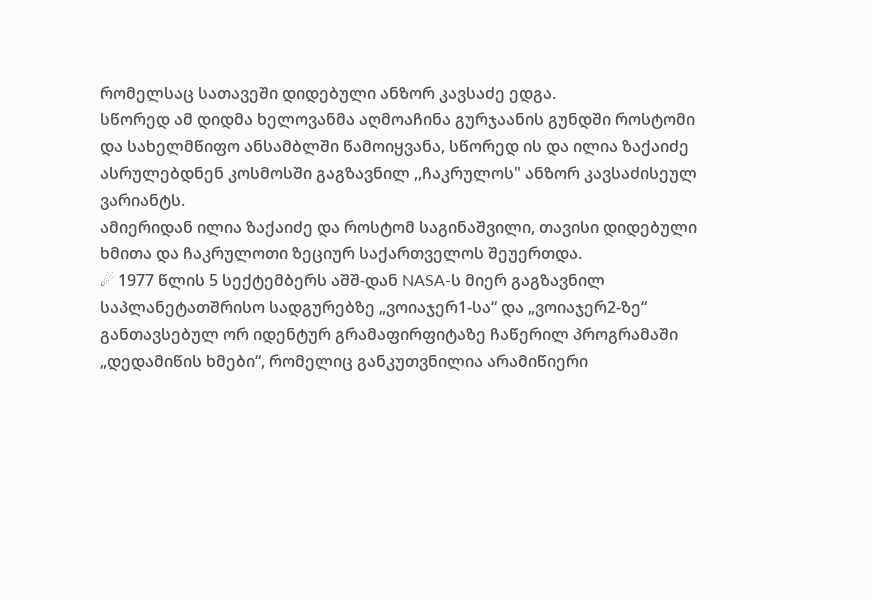რომელსაც სათავეში დიდებული ანზორ კავსაძე ედგა.
სწორედ ამ დიდმა ხელოვანმა აღმოაჩინა გურჯაანის გუნდში როსტომი და სახელმწიფო ანსამბლში წამოიყვანა, სწორედ ის და ილია ზაქაიძე ასრულებდნენ კოსმოსში გაგზავნილ ,,ჩაკრულოს" ანზორ კავსაძისეულ ვარიანტს.
ამიერიდან ილია ზაქაიძე და როსტომ საგინაშვილი, თავისი დიდებული ხმითა და ჩაკრულოთი ზეციურ საქართველოს შეუერთდა.
☄ 1977 წლის 5 სექტემბერს აშშ-დან NASA-ს მიერ გაგზავნილ საპლანეტათშრისო სადგურებზე „ვოიაჯერ1-სა“ და „ვოიაჯერ2-ზე“ განთავსებულ ორ იდენტურ გრამაფირფიტაზე ჩაწერილ პროგრამაში „დედამიწის ხმები“, რომელიც განკუთვნილია არამიწიერი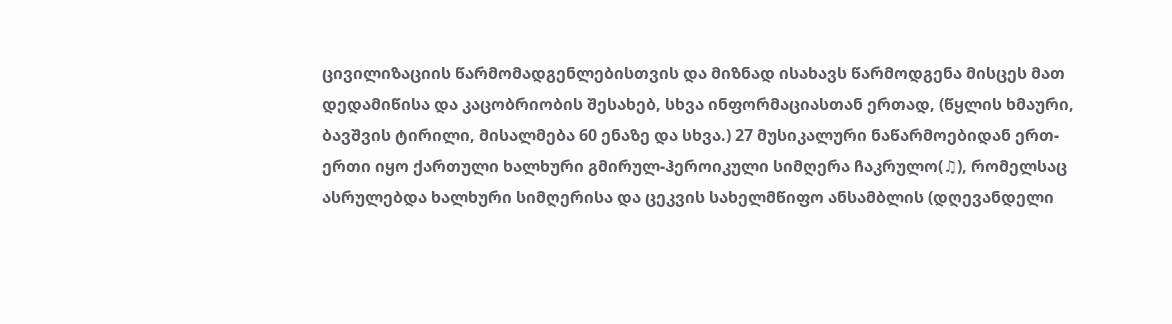ცივილიზაციის წარმომადგენლებისთვის და მიზნად ისახავს წარმოდგენა მისცეს მათ დედამიწისა და კაცობრიობის შესახებ, სხვა ინფორმაციასთან ერთად, (წყლის ხმაური, ბავშვის ტირილი, მისალმება 60 ენაზე და სხვა.) 27 მუსიკალური ნაწარმოებიდან ერთ-ერთი იყო ქართული ხალხური გმირულ-ჰეროიკული სიმღერა ჩაკრულო(♫), რომელსაც ასრულებდა ხალხური სიმღერისა და ცეკვის სახელმწიფო ანსამბლის (დღევანდელი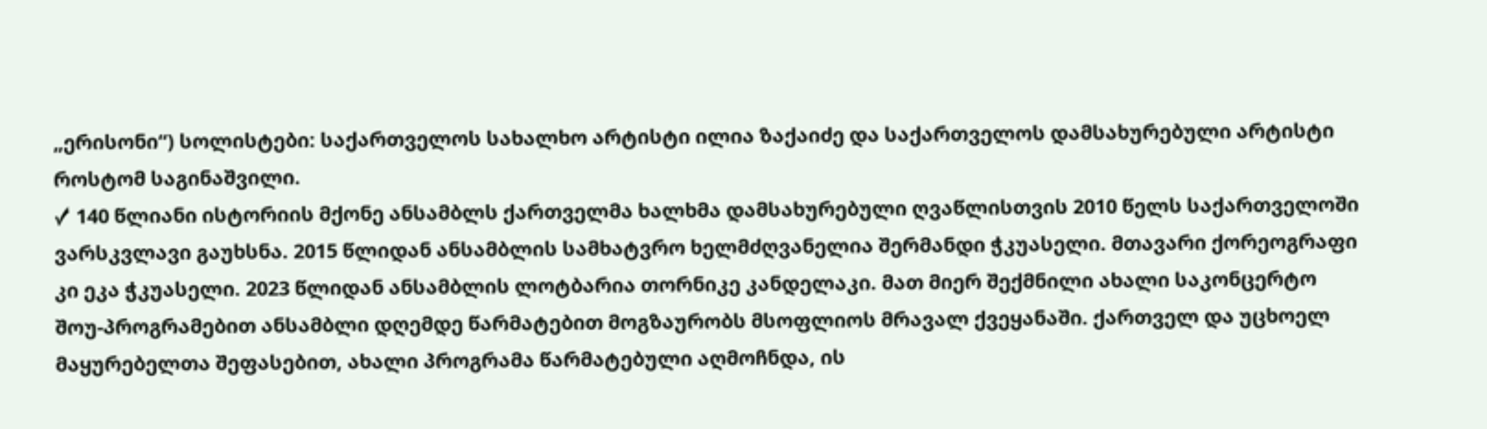„ერისონი“) სოლისტები: საქართველოს სახალხო არტისტი ილია ზაქაიძე და საქართველოს დამსახურებული არტისტი როსტომ საგინაშვილი.
✓ 140 წლიანი ისტორიის მქონე ანსამბლს ქართველმა ხალხმა დამსახურებული ღვაწლისთვის 2010 წელს საქართველოში ვარსკვლავი გაუხსნა. 2015 წლიდან ანსამბლის სამხატვრო ხელმძღვანელია შერმანდი ჭკუასელი. მთავარი ქორეოგრაფი კი ეკა ჭკუასელი. 2023 წლიდან ანსამბლის ლოტბარია თორნიკე კანდელაკი. მათ მიერ შექმნილი ახალი საკონცერტო შოუ-პროგრამებით ანსამბლი დღემდე წარმატებით მოგზაურობს მსოფლიოს მრავალ ქვეყანაში. ქართველ და უცხოელ მაყურებელთა შეფასებით, ახალი პროგრამა წარმატებული აღმოჩნდა, ის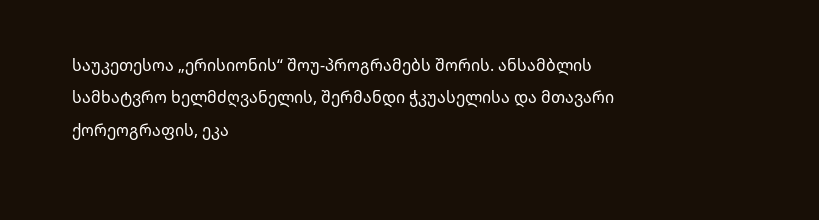საუკეთესოა „ერისიონის“ შოუ-პროგრამებს შორის. ანსამბლის სამხატვრო ხელმძღვანელის, შერმანდი ჭკუასელისა და მთავარი ქორეოგრაფის, ეკა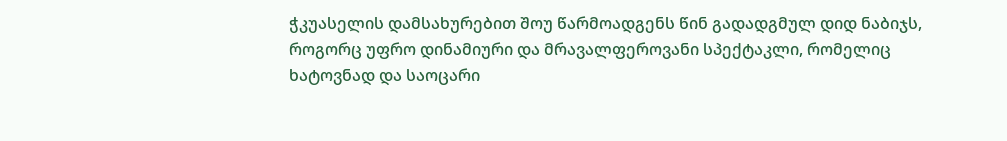ჭკუასელის დამსახურებით შოუ წარმოადგენს წინ გადადგმულ დიდ ნაბიჯს, როგორც უფრო დინამიური და მრავალფეროვანი სპექტაკლი, რომელიც ხატოვნად და საოცარი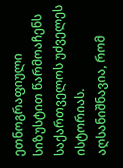ეთნოგრაფიული სიზუსტით წარმოაჩენს საქართველოს უძველეს ისტორიას. აღსანიშნავია, რომ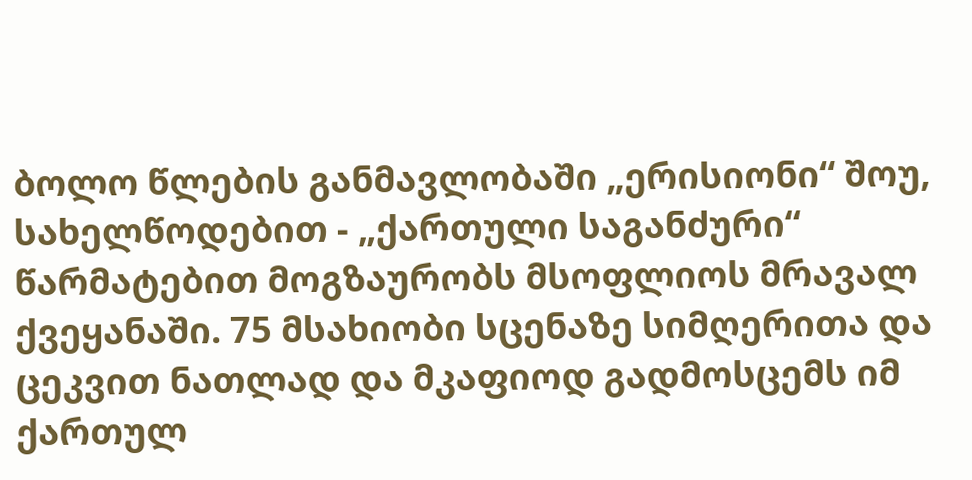ბოლო წლების განმავლობაში „ერისიონი“ შოუ, სახელწოდებით - „ქართული საგანძური“ წარმატებით მოგზაურობს მსოფლიოს მრავალ ქვეყანაში. 75 მსახიობი სცენაზე სიმღერითა და ცეკვით ნათლად და მკაფიოდ გადმოსცემს იმ ქართულ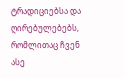ტრადიციებსა და ღირებულებებს, რომლითაც ჩვენ ასე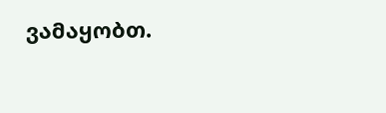ვამაყობთ.